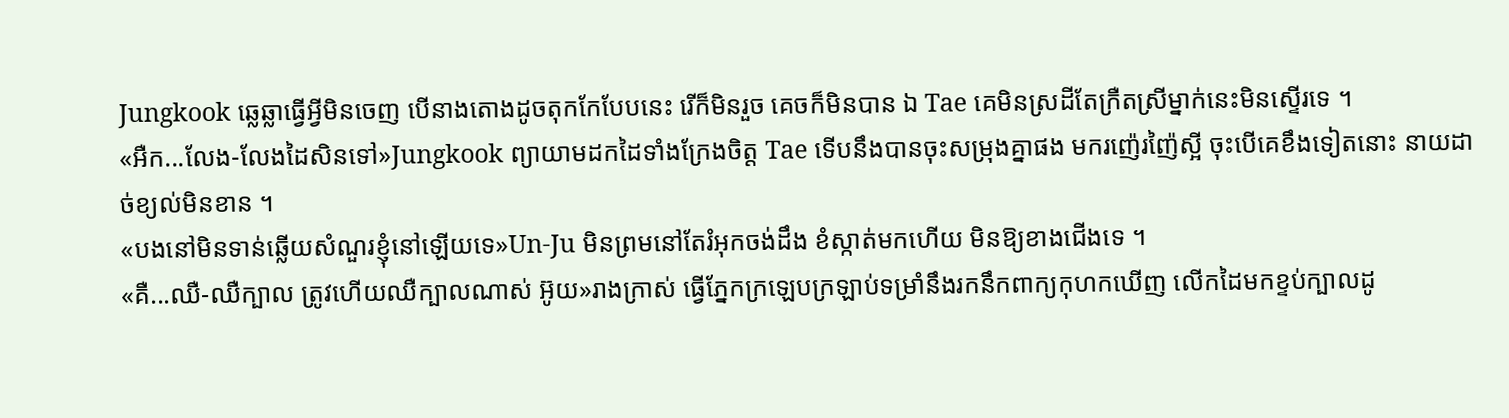Jungkook ឆ្លេឆ្លាធ្វើអ្វីមិនចេញ បើនាងតោងដូចតុកកែបែបនេះ រើក៏មិនរួច គេចក៏មិនបាន ឯ Tae គេមិនស្រដីតែក្រឺតស្រីម្នាក់នេះមិនស្ទើរទេ ។
«អឺក...លែង-លែងដៃសិនទៅ»Jungkook ព្យាយាមដកដៃទាំងក្រែងចិត្ត Tae ទើបនឹងបានចុះសម្រុងគ្នាផង មករញ៉េរញ៉ៃស្អី ចុះបើគេខឹងទៀតនោះ នាយដាច់ខ្យល់មិនខាន ។
«បងនៅមិនទាន់ឆ្លើយសំណួរខ្ញុំនៅឡើយទេ»Un-Ju មិនព្រមនៅតែរំអុកចង់ដឹង ខំស្កាត់មកហើយ មិនឱ្យខាងជើងទេ ។
«គឺ...ឈឺ-ឈឺក្បាល ត្រូវហើយឈឺក្បាលណាស់ អ៊ូយ»រាងក្រាស់ ធ្វើភ្នែកក្រឡេបក្រឡាប់ទម្រាំនឹងរកនឹកពាក្យកុហកឃើញ លើកដៃមកខ្ទប់ក្បាលដូ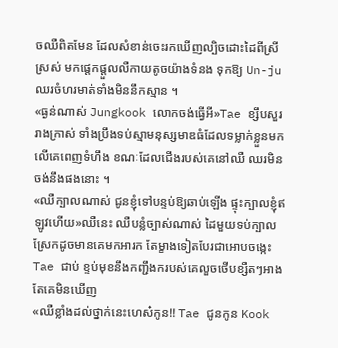ចឈឺពិតមែន ដែលសំខាន់ចេះរកឃើញល្បិចដោះដៃពីស្រីស្រស់ មកផ្ដេកផ្ដួលលឺកាយតូចយ៉ាងទំនង ទុកឱ្យ Un-ju ឈរចំហរមាត់ទាំងមិននឹកស្មាន ។
«ធ្ងន់ណាស់ Jungkook លោកចង់ធ្វើអី»Tae ខ្សឹបសួររាងក្រាស់ ទាំងប្រឹងទប់ស្មាមនុស្សមាឌធំដែលទម្លាក់ខ្លួនមកលើគេពេញទំហឹង ខណៈដែលជើងរបស់គេនៅឈឺ ឈរមិនចង់នឹងផងនោះ ។
«ឈឺក្បាលណាស់ ជូនខ្ញុំទៅបន្ទប់ឱ្យឆាប់ឡើង ផ្ទុះក្បាលខ្ញុំឥឡូវហើយ»ឈឺនេះ ឈឺបន្លំច្បាស់ណាស់ ដៃមួយទប់ក្បាលស្រែកដូចមានគេមកអារក តែម្ខាងទៀតបែរជាអោបចង្កេះ Tae ជាប់ ខ្ទប់មុខនឹងកញ្ជឹងករបស់គេលួចថើបខ្សឺតៗអាងតែគេមិនឃើញ
«ឈឺខ្លាំងដល់ថ្នាក់នេះហេស៎កូន!! Tae ជូនកូន Kook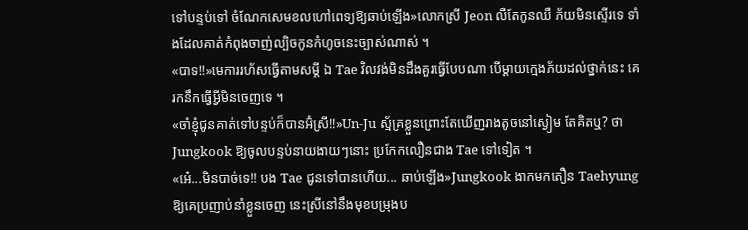ទៅបន្ទប់ទៅ ចំណែកសេមខលហៅពេទ្យឱ្យឆាប់ឡើង»លោកស្រី Jeon លឺតែកូនឈឺ ភ័យមិនស្ទើរទេ ទាំងដែលគាត់កំពុងចាញ់ល្បិចកូនកំហូចនេះច្បាស់ណាស់ ។
«បាទ!!»មេការរហ័សធ្វើតាមសម្ដី ឯ Tae វិលវង់មិនដឹងគួរធ្វើបែបណា បើម្ដាយក្មេងភ័យដល់ថ្នាក់នេះ គេរកនឹកធ្វើអ្វីមិនចេញទេ ។
«ចាំខ្ញុំជូនគាត់ទៅបន្ទប់ក៏បានអ៊ំស្រី!!»Un-Ju ស្ម័គ្រខ្លួនព្រោះតែឃើញរាងតូចនៅស្ងៀម តែគិតឬ? ថា Jungkook ឱ្យចូលបន្ទប់នាយងាយៗនោះ ប្រកែកលឿនជាង Tae ទៅទៀត ។
«អេ៎...មិនបាច់ទេ!! បង Tae ជូនទៅបានហើយ... ឆាប់ឡើង»Jungkook ងាកមកតឿន Taehyung ឱ្យគេប្រញាប់នាំខ្លួនចេញ នេះស្រីនៅនឹងមុខបម្រុងប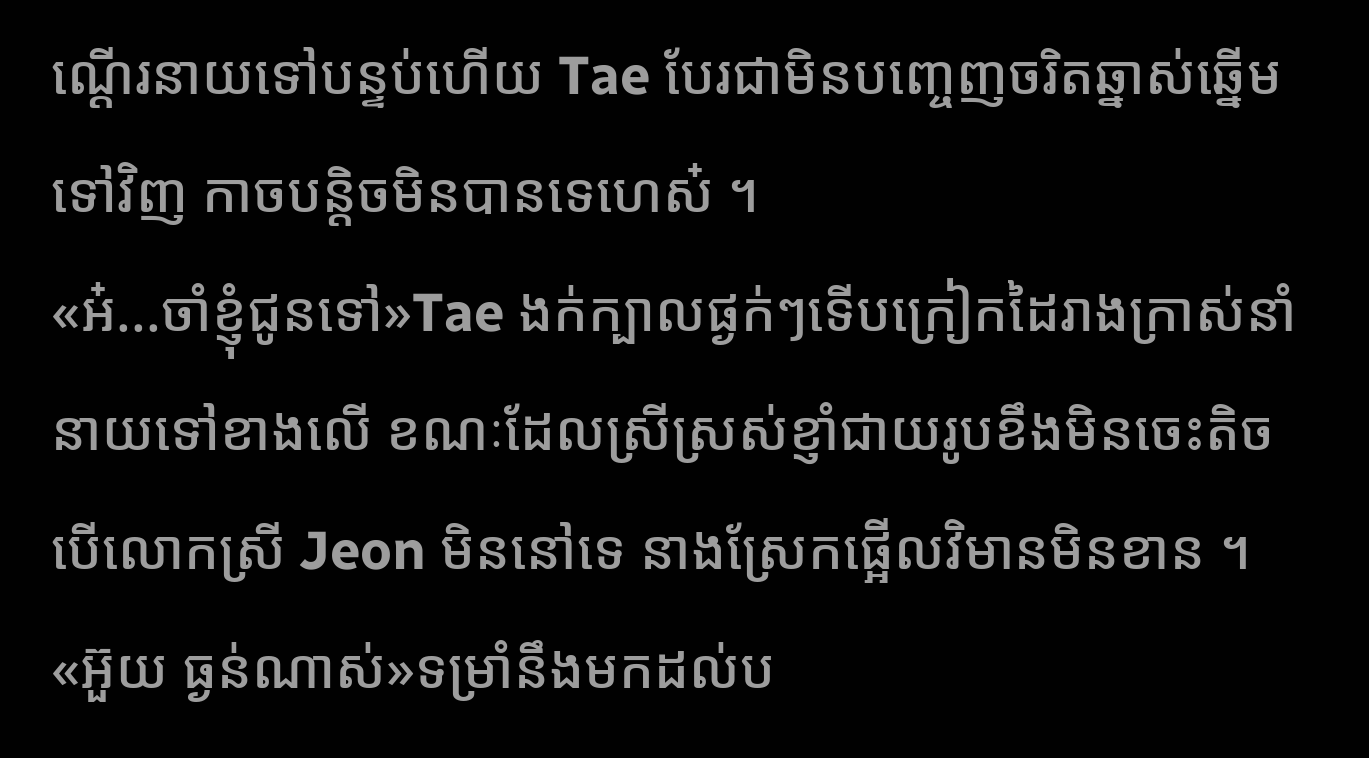ណ្ដើរនាយទៅបន្ទប់ហើយ Tae បែរជាមិនបញ្ចេញចរិតឆ្នាស់ឆ្នើមទៅវិញ កាចបន្តិចមិនបានទេហេស៎ ។
«អ៎...ចាំខ្ញុំជូនទៅ»Tae ងក់ក្បាលផ្ងក់ៗទើបក្រៀកដៃរាងក្រាស់នាំនាយទៅខាងលើ ខណៈដែលស្រីស្រស់ខ្ញាំជាយរូបខឹងមិនចេះតិច បើលោកស្រី Jeon មិននៅទេ នាងស្រែកផ្អើលវិមានមិនខាន ។
«អ៊ួយ ធ្ងន់ណាស់»ទម្រាំនឹងមកដល់ប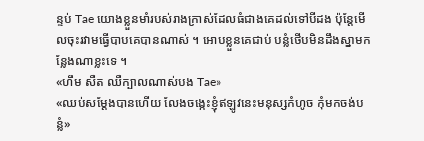ន្ទប់ Tae យោងខ្លួនមាំរបស់រាងក្រាស់ដែលធំជាងគេដល់ទៅបីដង ប៉ុន្តែមើលចុះរវាមធ្វើបាបគេបានណាស់ ។ អោបខ្លួនគេជាប់ បន្លំថើបមិនដឹងស្នាមកន្លែងណាខ្លះទេ ។
«ហឹម សឺត ឈឺក្បាលណាស់បង Tae»
«ឈប់សម្ដែងបានហើយ លែងចង្កេះខ្ញុំឥឡូវនេះមនុស្សកំហូច កុំមកចង់បន្លំ»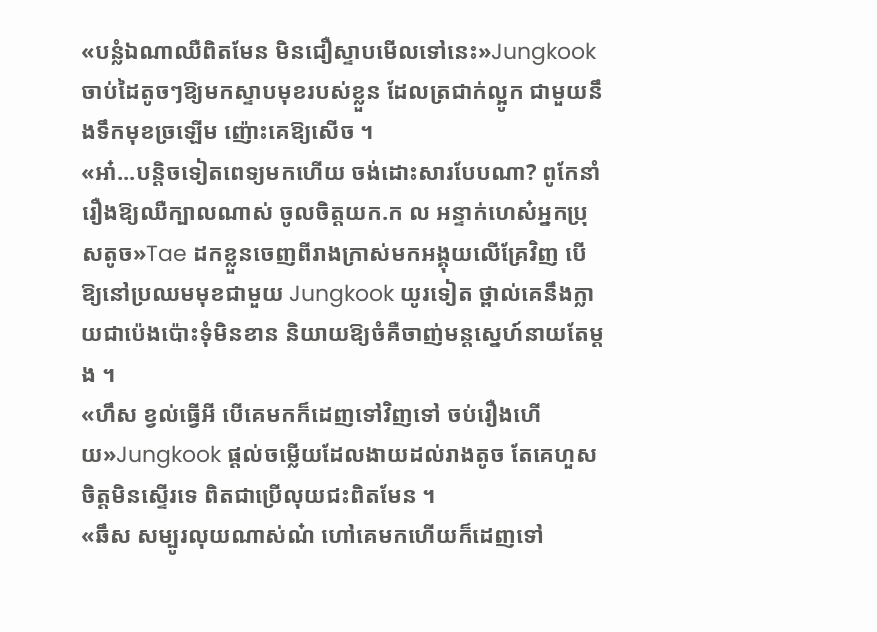«បន្លំឯណាឈឺពិតមែន មិនជឿស្ទាបមើលទៅនេះ»Jungkook ចាប់ដៃតូចៗឱ្យមកស្ទាបមុខរបស់ខ្លួន ដែលត្រជាក់ល្អូក ជាមួយនឹងទឹកមុខច្រឡើម ញ៉ោះគេឱ្យសើច ។
«អា៎...បន្តិចទៀតពេទ្យមកហើយ ចង់ដោះសារបែបណា? ពូកែនាំរឿងឱ្យឈឺក្បាលណាស់ ចូលចិត្តយក.ក ល អន្ទាក់ហេស៎អ្នកប្រុសតូច»Tae ដកខ្លួនចេញពីរាងក្រាស់មកអង្គុយលើគ្រែវិញ បើឱ្យនៅប្រឈមមុខជាមួយ Jungkook យូរទៀត ថ្ពាល់គេនឹងក្លាយជាប៉េងប៉ោះទុំមិនខាន និយាយឱ្យចំគឺចាញ់មន្តស្នេហ៍នាយតែម្ដង ។
«ហឹស ខ្វល់ធ្វើអី បើគេមកក៏ដេញទៅវិញទៅ ចប់រឿងហើយ»Jungkook ផ្ដល់ចម្លើយដែលងាយដល់រាងតូច តែគេហួសចិត្តមិនស្ទើរទេ ពិតជាប្រើលុយជះពិតមែន ។
«ឆឹស សម្បូរលុយណាស់ណ៎ ហៅគេមកហើយក៏ដេញទៅ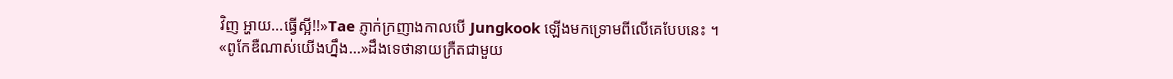វិញ អ្ហាយ...ធ្វើស្អី!!»Tae ភ្ញាក់ក្រញាងកាលបើ Jungkook ឡើងមកទ្រោមពីលើគេបែបនេះ ។
«ពូកែឌឺណាស់យើងហ្នឹង...»ដឹងទេថានាយក្រឺតជាមួយ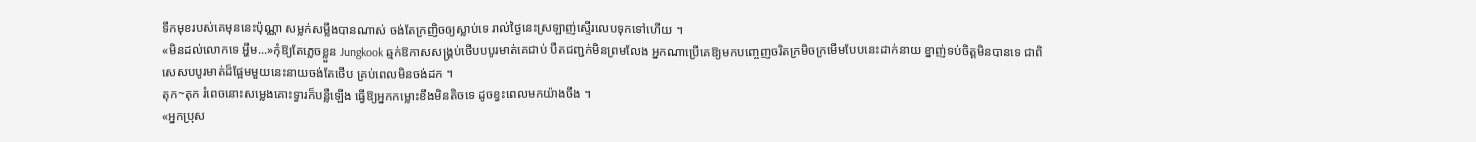ទឹកមុខរបស់គេមុននេះប៉ុណ្ណា សម្លក់សម្លឹងបានណាស់ ចង់តែក្រញិចឲ្យស្លាប់ទេ រាល់ថ្ងៃនេះស្រឡាញ់ស្ទើរលេបទុកទៅហើយ ។
«មិនដល់លោកទេ អ្ហឹម...»កុំឱ្យតែភ្លេចខ្លួន Jungkook ឆ្មក់ឱកាសសង្គ្រប់ថើបបបូរមាត់គេជាប់ បឺតជញ្ជក់មិនព្រមលែង អ្នកណាប្រើគេឱ្យមកបញ្ចេញចរិតក្រមិចក្រមើមបែបនេះដាក់នាយ ខ្នាញ់ទប់ចិត្តមិនបានទេ ជាពិសេសបបូរមាត់ដ៏ផ្អែមមួយនេះនាយចង់តែថើប គ្រប់ពេលមិនចង់ដក ។
តុក~តុក រំពេចនោះសម្លេងគោះទ្វារក៏បន្លឺឡើង ធ្វើឱ្យអ្នកកម្លោះខឹងមិនតិចទេ ដូចខ្វះពេលមកយ៉ាងចឹង ។
«អ្នកប្រុស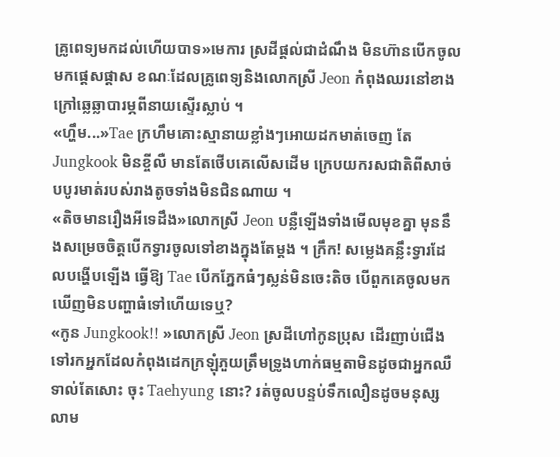គ្រូពេទ្យមកដល់ហើយបាទ»មេការ ស្រដីផ្ដល់ជាដំណឹង មិនហ៊ានបើកចូលមកផ្ដេសផ្ដាស ខណៈដែលគ្រូពេទ្យនិងលោកស្រី Jeon កំពុងឈរនៅខាងក្រៅឆ្លេឆ្លាបារម្ភពីនាយស្ទើរស្លាប់ ។
«ហ្ហឹម...»Tae ក្រហឹមគោះស្មានាយខ្លាំងៗអោយដកមាត់ចេញ តែ Jungkook មិនខ្ចីលឺ មានតែថើបគេលើសដើម ក្រេបយករសជាតិពីសាច់បបូរមាត់របស់រាងតូចទាំងមិនជិនណាយ ។
«តិចមានរឿងអីទេដឹង»លោកស្រី Jeon បន្លឺឡើងទាំងមើលមុខគ្នា មុននឹងសម្រេចចិត្តបើកទ្វារចូលទៅខាងក្នុងតែម្ដង ។ ក្រឹក! សម្លេងគន្លឹះទ្វារដែលបង្ហើបឡើង ធ្វើឱ្យ Tae បើកភ្នែកធំៗស្លន់មិនចេះតិច បើពួកគេចូលមកឃើញមិនបញ្ហាធំទៅហើយទេឬ?
«កូន Jungkook!! »លោកស្រី Jeon ស្រដីហៅកូនប្រុស ដើរញាប់ជើងទៅរកអ្នកដែលកំពុងដេកក្រឡុំភួយត្រឹមទ្រូងហាក់ធម្មតាមិនដូចជាអ្នកឈឺទាល់តែសោះ ចុះ Taehyung នោះ? រត់ចូលបន្ទប់ទឹកលឿនដូចមនុស្សលាម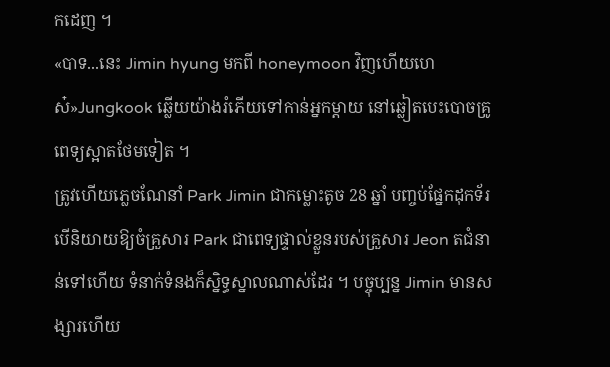កដេញ ។
«បាទ...នេះ Jimin hyung មកពី honeymoon វិញហើយហេស៎»Jungkook ឆ្លើយយ៉ាងរំភើយទៅកាន់អ្នកម្តាយ នៅឆ្លៀតបេះបោចគ្រូពេទ្យស្អាតថែមទៀត ។
ត្រូវហើយភ្លេចណែនាំ Park Jimin ជាកម្លោះតូច 28 ឆ្នាំ បញ្ចប់ផ្នែកដុកទ័រ បើនិយាយឱ្យចំគ្រួសារ Park ជាពេទ្យផ្ទាល់ខ្លួនរបស់គ្រួសារ Jeon តជំនាន់ទៅហើយ ទំនាក់ទំនងក៏ស្និទ្ធស្នាលណាស់ដែរ ។ បច្ចុប្បន្ន Jimin មានសង្សារហើយ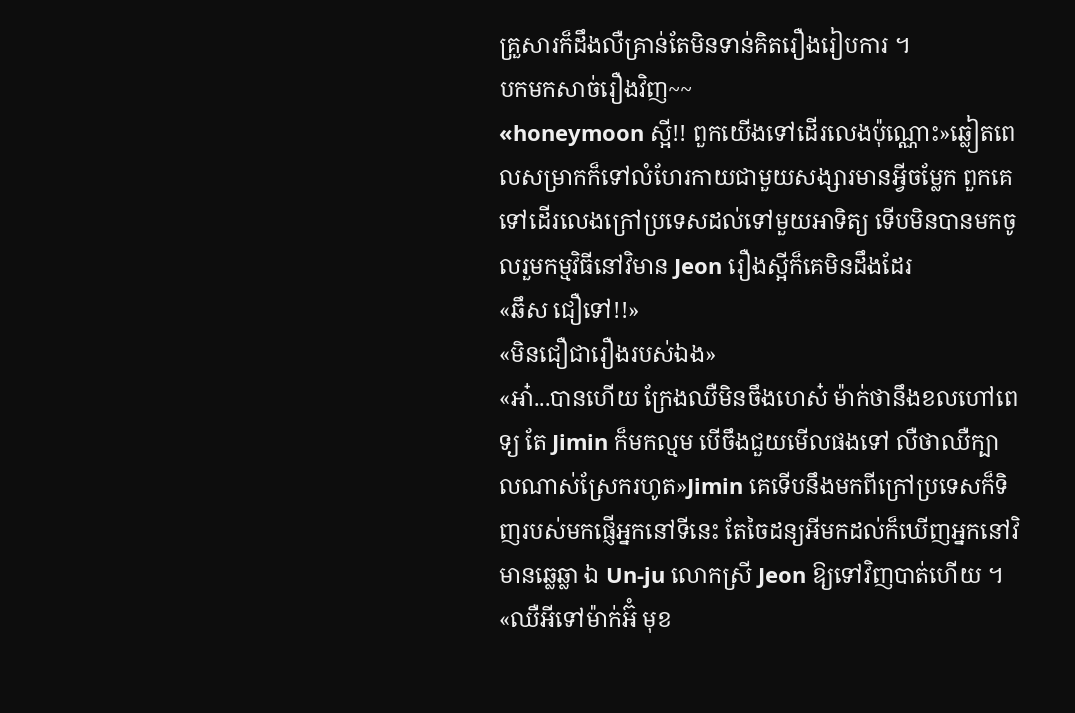គ្រួសារក៏ដឹងលឺគ្រាន់តែមិនទាន់គិតរឿងរៀបការ ។
បកមកសាច់រឿងវិញ~~
«honeymoon ស្អី!! ពួកយើងទៅដើរលេងប៉ុណ្ណោះ»ឆ្លៀតពេលសម្រាកក៏ទៅលំហែរកាយជាមួយសង្សារមានអ្វីចម្លែក ពួកគេទៅដើរលេងក្រៅប្រទេសដល់ទៅមួយអាទិត្យ ទើបមិនបានមកចូលរួមកម្មវិធីនៅវិមាន Jeon រឿងស្អីក៏គេមិនដឹងដែរ
«ឆឹស ជឿទៅ!!»
«មិនជឿជារឿងរបស់ឯង»
«អា៎...បានហើយ ក្រែងឈឺមិនចឹងហេស៎ ម៉ាក់ថានឹងខលហៅពេទ្យ តែ Jimin ក៏មកល្មម បើចឹងជួយមើលផងទៅ លឺថាឈឺក្បាលណាស់ស្រែករហូត»Jimin គេទើបនឹងមកពីក្រៅប្រទេសក៏ទិញរបស់មកផ្ញើអ្នកនៅទីនេះ តែចៃដន្យអីមកដល់ក៏ឃើញអ្នកនៅវិមានឆ្លេឆ្លា ឯ Un-ju លោកស្រី Jeon ឱ្យទៅវិញបាត់ហើយ ។
«ឈឺអីទៅម៉ាក់អ៊ំ មុខ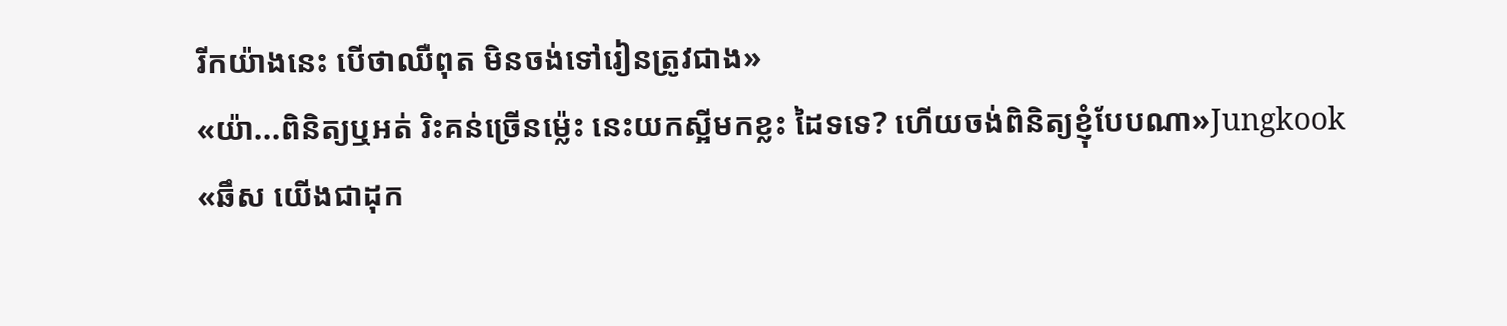រីកយ៉ាងនេះ បើថាឈឺពុត មិនចង់ទៅរៀនត្រូវជាង»
«យ៉ា...ពិនិត្យឬអត់ រិះគន់ច្រើនម្ល៉េះ នេះយកស្អីមកខ្លះ ដៃទទេ? ហើយចង់ពិនិត្យខ្ញុំបែបណា»Jungkook
«ឆឹស យើងជាដុក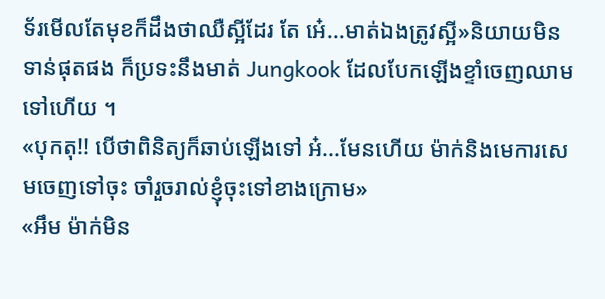ទ័រមើលតែមុខក៏ដឹងថាឈឺស្អីដែរ តែ អេ៎...មាត់ឯងត្រូវស្អី»និយាយមិនទាន់ផុតផង ក៏ប្រទះនឹងមាត់ Jungkook ដែលបែកឡើងខ្ទាំចេញឈាមទៅហើយ ។
«បុកតុ!! បើថាពិនិត្យក៏ឆាប់ឡើងទៅ អ៎...មែនហើយ ម៉ាក់និងមេការសេមចេញទៅចុះ ចាំរួចរាល់ខ្ញុំចុះទៅខាងក្រោម»
«អឹម ម៉ាក់មិន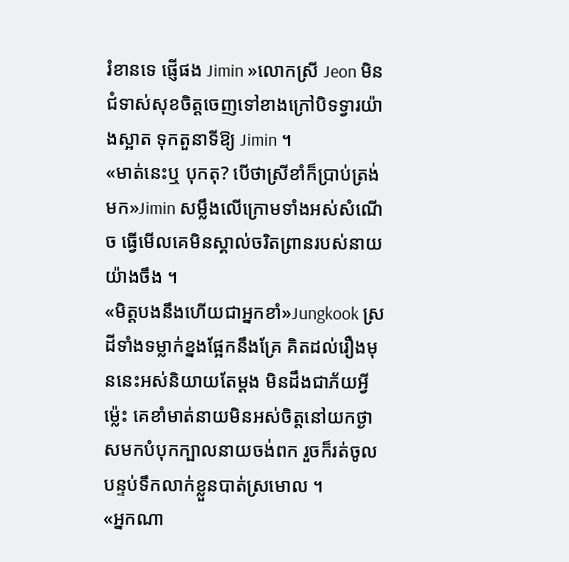រំខានទេ ផ្ញើផង Jimin »លោកស្រី Jeon មិនជំទាស់សុខចិត្តចេញទៅខាងក្រៅបិទទ្វារយ៉ាងស្អាត ទុកតួនាទីឱ្យ Jimin ។
«មាត់នេះឬ បុកតុ? បើថាស្រីខាំក៏ប្រាប់ត្រង់មក»Jimin សម្លឹងលើក្រោមទាំងអស់សំណើច ធ្វើមើលគេមិនស្គាល់ចរិតព្រានរបស់នាយយ៉ាងចឹង ។
«មិត្តបងនឹងហើយជាអ្នកខាំ»Jungkook ស្រដីទាំងទម្លាក់ខ្នងផ្អែកនឹងគ្រែ គិតដល់រឿងមុននេះអស់និយាយតែម្ដង មិនដឹងជាភ័យអ្វីម្ល៉េះ គេខាំមាត់នាយមិនអស់ចិត្តនៅយកថ្ងាសមកបំបុកក្បាលនាយចង់ពក រួចក៏រត់ចូលបន្ទប់ទឹកលាក់ខ្លួនបាត់ស្រមោល ។
«អ្នកណា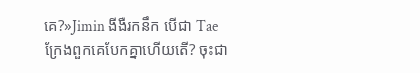គេ?»Jimin ងីងឺរកនឹក បើជា Tae ក្រែងពួកគេបែកគ្នាហើយតើ? ចុះជា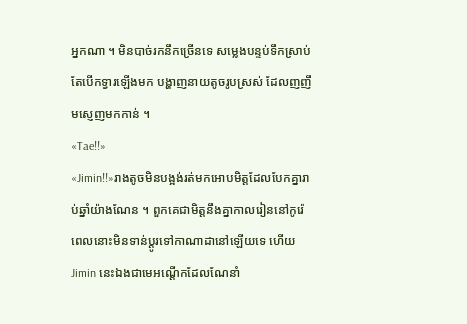អ្នកណា ។ មិនបាច់រកនឹកច្រើនទេ សម្លេងបន្ទប់ទឹកស្រាប់តែបើកទ្វារឡើងមក បង្ហាញនាយតូចរូបស្រស់ ដែលញញឹមស្ញេញមកកាន់ ។
«Tae!!»
«Jimin!!»រាងតូចមិនបង្អង់រត់មកអោបមិត្តដែលបែកគ្នារាប់ឆ្នាំយ៉ាងណែន ។ ពួកគេជាមិត្តនឹងគ្នាកាលរៀននៅកូរ៉េ ពេលនោះមិនទាន់ប្ដូរទៅកាណាដានៅឡើយទេ ហើយ Jimin នេះឯងជាមេអណ្ដើកដែលណែនាំ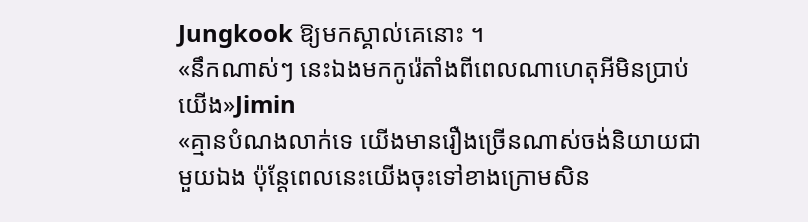Jungkook ឱ្យមកស្គាល់គេនោះ ។
«នឹកណាស់ៗ នេះឯងមកកូរ៉េតាំងពីពេលណាហេតុអីមិនប្រាប់យើង»Jimin
«គ្មានបំណងលាក់ទេ យើងមានរឿងច្រើនណាស់ចង់និយាយជាមួយឯង ប៉ុន្តែពេលនេះយើងចុះទៅខាងក្រោមសិន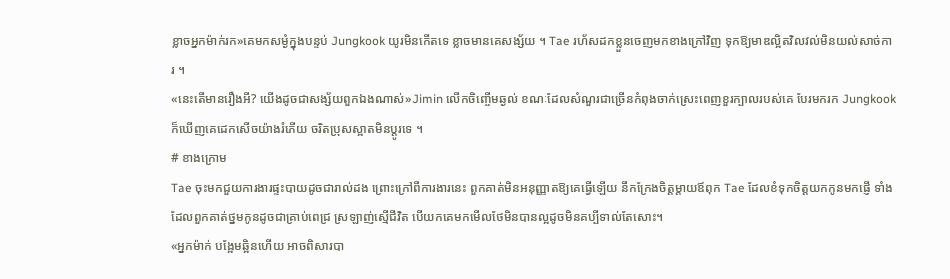ខ្លាចអ្នកម៉ាក់រក»គេមកសម្ងំក្នុងបន្ទប់ Jungkook យូរមិនកើតទេ ខ្លាចមានគេសង្ស័យ ។ Tae រហ័សដកខ្លួនចេញមកខាងក្រៅវិញ ទុកឱ្យមាឌល្អិតវិលវល់មិនយល់សាច់ការ ។
«នេះតើមានរឿងអី? យើងដូចជាសង្ស័យពួកឯងណាស់»Jimin លើកចិញ្ចើមឆ្ងល់ ខណៈដែលសំណួរជាច្រើនកំពុងចាក់ស្រេះពេញខួរក្បាលរបស់គេ បែរមករក Jungkook ក៏ឃើញគេដេកសើចយ៉ាងរំភើយ ចរិតប្រុសស្អាតមិនប្ដូរទេ ។
# ខាងក្រោម
Tae ចុះមកជួយការងារផ្ទះបាយដូចជារាល់ដង ព្រោះក្រៅពីការងារនេះ ពួកគាត់មិនអនុញ្ញាតឱ្យគេធ្វើឡើយ នឹកក្រែងចិត្តម្ដាយឪពុក Tae ដែលខំទុកចិត្តយកកូនមកផ្ញើ ទាំងដែលពួកគាត់ថ្នមកូនដូចជាគ្រាប់ពេជ្រ ស្រឡាញ់ស្មើជីវិត បើយកគេមកមើលថែមិនបានល្អដូចមិនគប្បីទាល់តែសោះ។
«អ្នកម៉ាក់ បង្អែមឆ្អិនហើយ អាចពិសារបា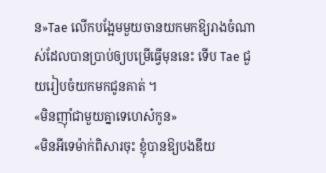ន»Tae លើកបង្អែមមួយចានយកមកឱ្យរាងចំណាស់ដែលបានប្រាប់ឲ្យបម្រើធ្វើមុននេះ ទើប Tae ជួយរៀបចំយកមកជូនគាត់ ។
«មិនញុាំជាមួយគ្នាទេហេស៎កូន»
«មិនអីទេម៉ាក់ពិសារចុះ ខ្ញុំបានឱ្យបងឌីយ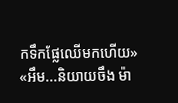កទឹកផ្លែឈើមកហើយ»
«អឹម...និយាយចឹង ម៉ា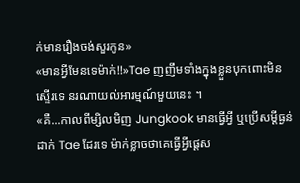ក់មានរឿងចង់សួរកូន»
«មានអ្វីមែនទេម៉ាក់!!»Tae ញញឹមទាំងក្នុងខ្លួនបុកពោះមិនស្ទើរទេ នរណាយល់អារម្មណ៍មួយនេះ ។
«គឺ...កាលពីម្សិលមិញ Jungkook មានធ្វើអ្វី ឬប្រើសម្ដីធ្ងន់ដាក់ Tae ដែរទេ ម៉ាក់ខ្លាចថាគេធ្វើអ្វីផ្ដេស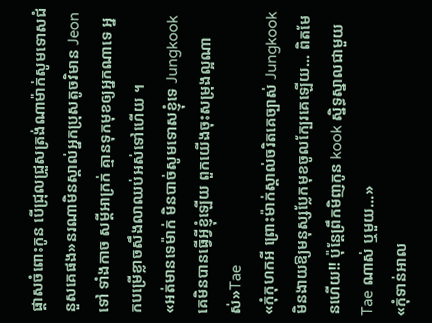ផ្ដាសចំពោះកូន បើជ្រុលជ្រួសត្រង់ណាម៉ាក់សូមទោសជំនួសគេផង»នរណាមិនស្គាល់អ្នកប្រុសតូចវិមាន Jeon ទៅ ទាំងកាច សម្ដីអាក្រក់ គ្មានទុកមុខឲ្យអ្នកណាទេ អ្នកបម្រើខ្លាចសឹងលាឈប់អស់ទៅហើយ ។
«អត់មានទេម៉ាក់ មិនបាច់សូមទោសខ្ញុំទេ Jungkook គេមិនបានធ្វើអ្វីខ្ញុំឡើយ ពួកយើងចុះសម្រុងល្អណាស់»Tae
«កុំកុហកអី ព្រោះម៉ាក់ស្គាល់ចរិតគេច្បាស់ Jungkook មិនងាយឱ្យមនុស្សប្លែកមុខចូលក្បែរគេឡើយ... ពិតមែនហើយ!! ប៉ុន្តែព្រឹកមិញកូន kook ស្និទ្ធស្នាលជាមួយ Tae ណាស់ ឬមួយ...»
«កុំទាន់អាល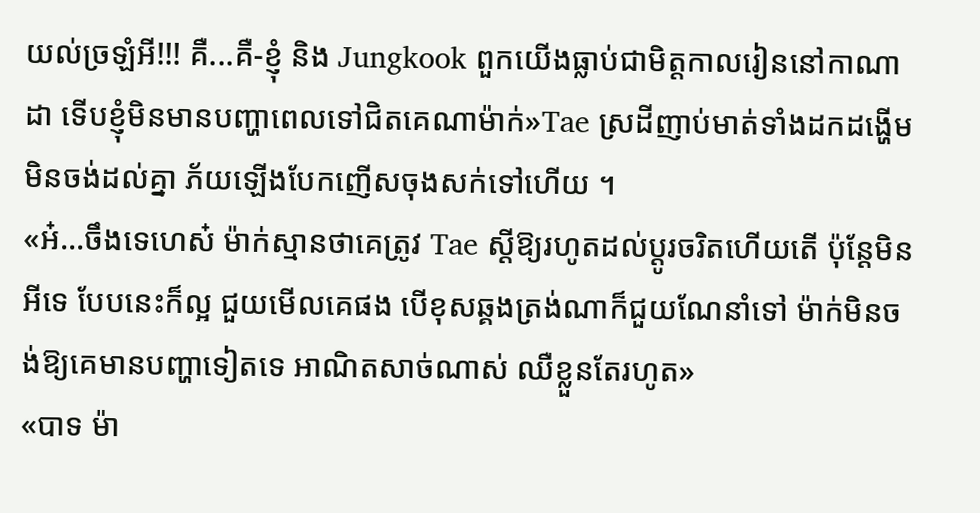យល់ច្រឡំអី!!! គឺ...គឺ-ខ្ញុំ និង Jungkook ពួកយើងធ្លាប់ជាមិត្តកាលរៀននៅកាណាដា ទើបខ្ញុំមិនមានបញ្ហាពេលទៅជិតគេណាម៉ាក់»Tae ស្រដីញាប់មាត់ទាំងដកដង្ហើមមិនចង់ដល់គ្នា ភ័យឡើងបែកញើសចុងសក់ទៅហើយ ។
«អ៎...ចឹងទេហេស៎ ម៉ាក់ស្មានថាគេត្រូវ Tae ស្ដីឱ្យរហូតដល់ប្ដូរចរិតហើយតើ ប៉ុន្តែមិនអីទេ បែបនេះក៏ល្អ ជួយមើលគេផង បើខុសឆ្គងត្រង់ណាក៏ជួយណែនាំទៅ ម៉ាក់មិនចង់ឱ្យគេមានបញ្ហាទៀតទេ អាណិតសាច់ណាស់ ឈឺខ្លួនតែរហូត»
«បាទ ម៉ា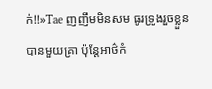ក់!!»Tae ញញឹមមិនសម ធូរទ្រូងរួចខ្លួនបានមួយគ្រា ប៉ុន្តែអាថ៌កំ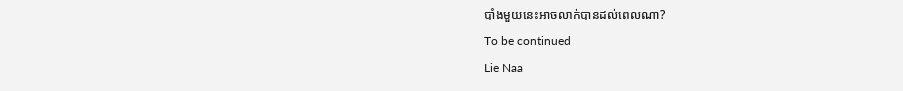បាំងមួយនេះអាចលាក់បានដល់ពេលណា?
To be continued
Lie Naa